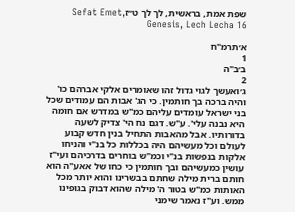שפת אמת, בראשית, לך לך ט״זSefat Emet, Genesis, Lech Lecha 16

א׳תרמ"ח
1
ב׳ב"ה
2
ג׳ואעשך לגוי גדול זהו שאומרים אלקי אברהם כו' והיה ברכה בך חותמין. כי הג' אבות הם עמודים שכל בני ישראל עומדים עליהם כמ"ש במדרש אם חומה היא נבנה עלי'. ע"ש. דגם נח הי' צדיק לשעה בדורותיו. אבל מהאבות התחיל בנין חדש קבוע לעולם וכל מעשיהם היה בכללות כל בנ"י והניחו אלקות בנפשות בנ"י וכמ"ש בוחרים בדרכיהם ועי"ז עושין כמעשיהם ובך חותמין כי כחו של אאע"ה הוא חותם ברית מילה שחתם בבשרינו והוא יותר מכל האותות כמ"ש בטור ה' מילה שהוא דבוק בגופינו ממש. וע"ז נאמר שימני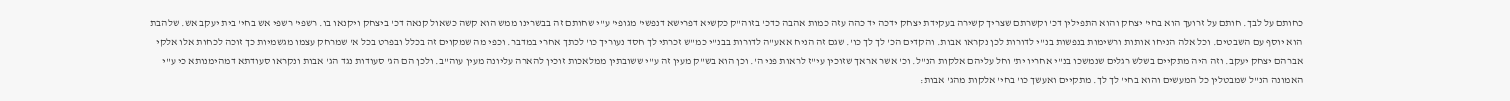כחותם על לבך. חותם על זרועך הוא בחי' יצחק והוא התפילין דכ' וקשרתם שצריך קשירה בעקידת יצחק ידכה יד כהה עזה כמות אהבה כדכ' בזוה"ק כקשיא דפרישא דנפשי' מגופי' ע"י שחותם זה בבשרינו ממש הוא קשה כשאול קנאה דכ' ביצחק ויקנאו בו. רשפי' רשפי אש בחי' בית יעקב אש. שלהבת הוא יוסף עם השבטים. וכל אלה הניחו אותות ורשימות בנפשות בנ"י לדורות לכן נקראו אבות. והקדים הכ' לך לך כו'. שגם זה הניח אאע"ה לדורות בבנ"י כמ"ש זכרתי לך חסד נעוריך כו' לכתך אחרי במדבר. וכפי מה שמקוים זה בכלל ובפרט בכל א' שמרחק עצמו מגשמיות כך זוכה לכחות אלו אלקי אברהם יצחק יעקב. וזה היה מתקיים בשלש רגלים שנמשכו בנ"י אחריו ית' וחל עליהם אלקות הנ"ל. וכ' אשר אראך שזוכין עי"ז לראות פני ה'. וכן הוא בש"ק מעין זה ע"י ששובתין ממלאכות זוכין להארה עליונה מעין עוה"ב. ולכן הם הג' סעודות נגד הג' אבות ונקראו סעודתא דמהימנותא כי ע"י האמונה הנ"ל שמבטלין כל המעשים והוא בחי' לך לך. מתקיים ואעשך כו' בחי' אלקות מהג' אבות: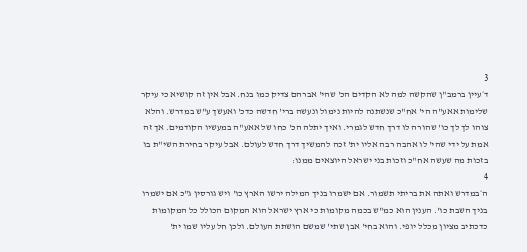3
ד׳עיין ברמב"ן שהקשה למה לא הקדים הכ' שהי' אברהם צדיק כמו בנח. אבל אין זה קושיא כי עיקר שלימות אאע"ה הי' אח"כ שנשתנה להיות נימול ונעשה ברי' חדשה כדכ' ואעשך ע"ש במדרש. והלא צוהו לך לך כו' שהורה לו דרך חדש לגמרי. ואיך יתלה הכ' כחו של אאע"ה במעשיו הקודמים. אך זה אמת על ידי שהי' לו אהבה רבה אליו ית' זכה להמשיך דרך חדש לעולם. אבל עיקר בחירת השי"ת בו בזכות מה שעשה אח"כ וזכות בני ישראל היוצאים ממנו:
4
ה׳במדרש ואתה את בריתי תשמור. אם ישמרו בניך המילה ירשו הארץ כו' ויש גורסין ג"כ אם ישמרו בניך השבת כו'. הענין הוא כמ"ש בכמה מקומות כי ארץ ישראל הוא המקום הכולל כל המקומות כדכתיב מציון מכלל יופי. והוא בחי' אבן שתי' שמשם הושתת העולם. ולכן חל עליו שמו ית'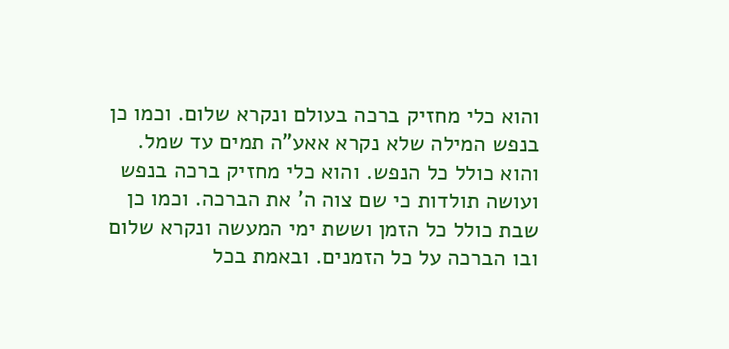והוא כלי מחזיק ברכה בעולם ונקרא שלום. וכמו כן בנפש המילה שלא נקרא אאע"ה תמים עד שמל. והוא כולל כל הנפש. והוא כלי מחזיק ברכה בנפש ועושה תולדות כי שם צוה ה' את הברכה. וכמו כן שבת כולל כל הזמן וששת ימי המעשה ונקרא שלום ובו הברכה על כל הזמנים. ובאמת בכל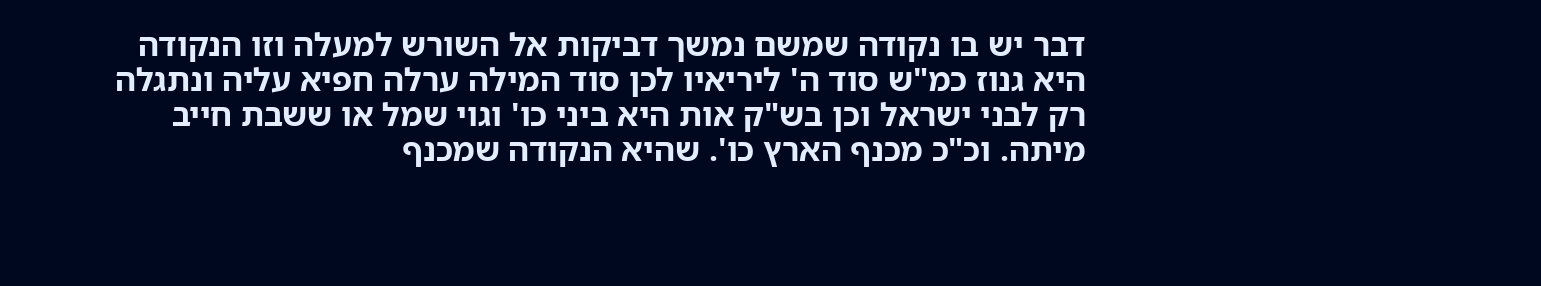דבר יש בו נקודה שמשם נמשך דביקות אל השורש למעלה וזו הנקודה היא גנוז כמ"ש סוד ה' ליריאיו לכן סוד המילה ערלה חפיא עליה ונתגלה רק לבני ישראל וכן בש"ק אות היא ביני כו' וגוי שמל או ששבת חייב מיתה. וכ"כ מכנף הארץ כו'. שהיא הנקודה שמכנף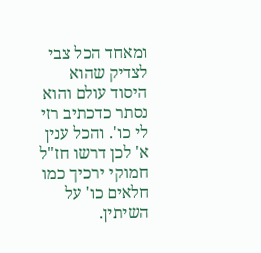ומאחד הכל צבי לצדיק שהוא היסוד עולם והוא נסתר כדכתיב רזי לי כו'. והכל ענין א' לכן דרשו חז"ל חמוקי ירכיך כמו חלאים כו' על השיתין.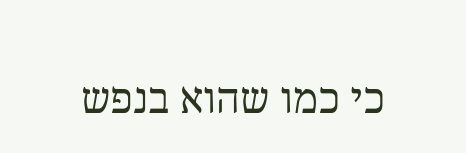כי כמו שהוא בנפש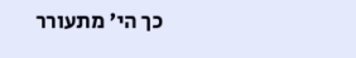כך הי' מתעורר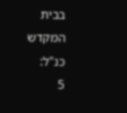בבית המקדש כנ"ל:
5